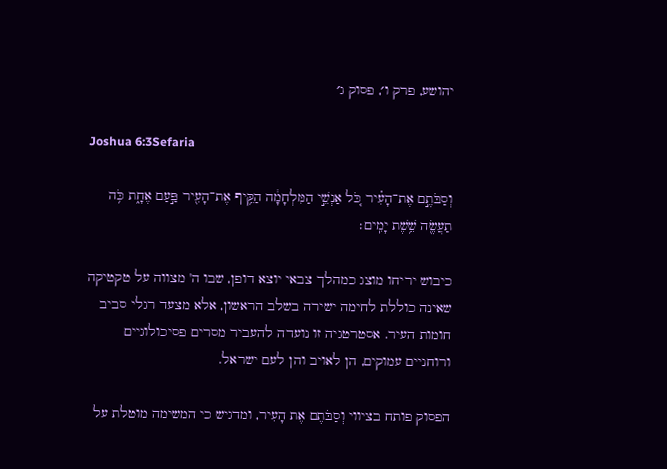יהושע, פרק ו׳, פסוק ג׳

Joshua 6:3Sefaria

וְסַבֹּתֶ֣ם אֶת־הָעִ֗יר כֹּ֚ל אַנְשֵׁ֣י הַמִּלְחָמָ֔ה הַקֵּ֥יף אֶת־הָעִ֖יר פַּ֣עַם אֶחָ֑ת כֹּ֥ה תַעֲשֶׂ֖ה שֵׁ֥שֶׁת יָמִֽים׃

כיבוש יריחו מוצג כמהלך צבאי יוצא דופן, שבו ה' מצווה על טקטיקה שאינה כוללת לחימה ישירה בשלב הראשון, אלא מצעד רגלי סביב חומות העיר. אסטרטגיה זו נועדה להעביר מסרים פסיכולוגיים ורוחניים עמוקים, הן לאויב והן לעם ישראל.

הפסוק פותח בציווי וְסַבֹּתֶם אֶת הָעִיר, ומדגיש כי המשימה מוטלת על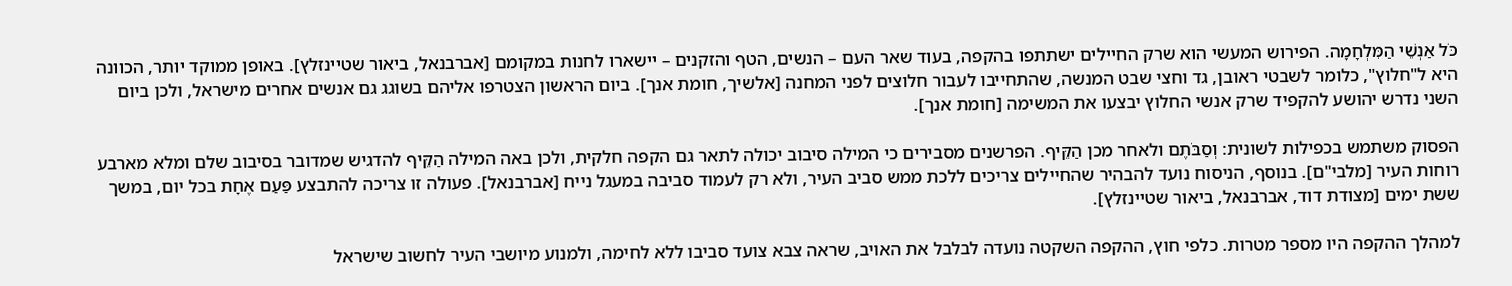כֹּל אַנְשֵׁי הַמִּלְחָמָה. הפירוש המעשי הוא שרק החיילים ישתתפו בהקפה, בעוד שאר העם – הנשים, הטף והזקנים – יישארו לחנות במקומם [אברבנאל, ביאור שטיינזלץ]. באופן ממוקד יותר, הכוונה היא ל"חלוץ", כלומר לשבטי ראובן, גד וחצי שבט המנשה, שהתחייבו לעבור חלוצים לפני המחנה [אלשיך, חומת אנך]. ביום הראשון הצטרפו אליהם בשוגג גם אנשים אחרים מישראל, ולכן ביום השני נדרש יהושע להקפיד שרק אנשי החלוץ יבצעו את המשימה [חומת אנך].

הפסוק משתמש בכפילות לשונית: וְסַבֹּתֶם ולאחר מכן הַקֵּיף. הפרשנים מסבירים כי המילה סיבוב יכולה לתאר גם הקפה חלקית, ולכן באה המילה הַקֵּיף להדגיש שמדובר בסיבוב שלם ומלא מארבע רוחות העיר [מלבי"ם]. בנוסף, הניסוח נועד להבהיר שהחיילים צריכים ללכת ממש סביב העיר, ולא רק לעמוד סביבה במעגל נייח [אברבנאל]. פעולה זו צריכה להתבצע פַּעַם אֶחָת בכל יום, במשך ששת ימים [מצודת דוד, אברבנאל, ביאור שטיינזלץ].

למהלך ההקפה היו מספר מטרות. כלפי חוץ, ההקפה השקטה נועדה לבלבל את האויב, שראה צבא צועד סביבו ללא לחימה, ולמנוע מיושבי העיר לחשוב שישראל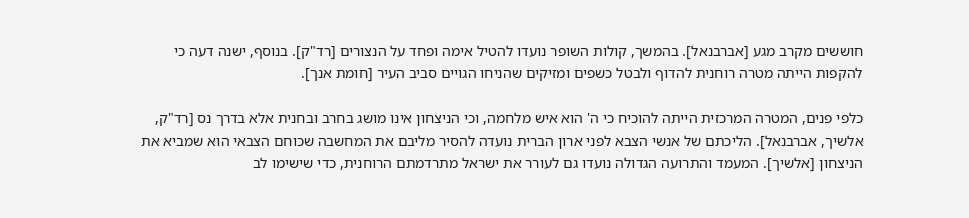חוששים מקרב מגע [אברבנאל]. בהמשך, קולות השופר נועדו להטיל אימה ופחד על הנצורים [רד"ק]. בנוסף, ישנה דעה כי להקפות הייתה מטרה רוחנית להדוף ולבטל כשפים ומזיקים שהניחו הגויים סביב העיר [חומת אנך].

כלפי פנים, המטרה המרכזית הייתה להוכיח כי ה' הוא איש מלחמה, וכי הניצחון אינו מושג בחרב ובחנית אלא בדרך נס [רד"ק, אלשיך, אברבנאל]. הליכתם של אנשי הצבא לפני ארון הברית נועדה להסיר מליבם את המחשבה שכוחם הצבאי הוא שמביא את הניצחון [אלשיך]. המעמד והתרועה הגדולה נועדו גם לעורר את ישראל מתרדמתם הרוחנית, כדי שישימו לב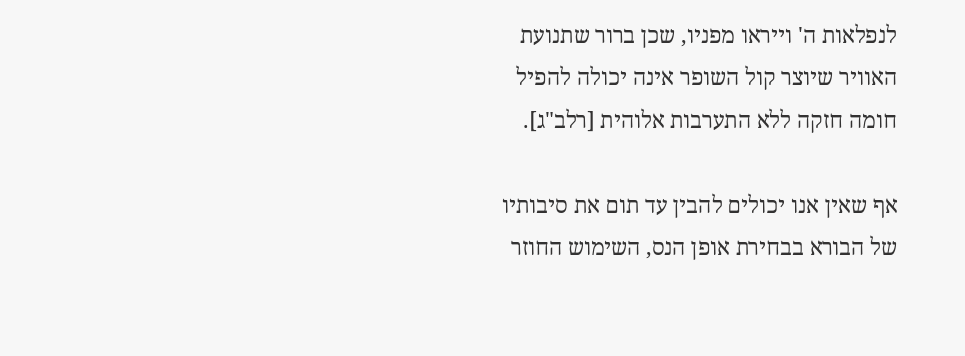לנפלאות ה' וייראו מפניו, שכן ברור שתנועת האוויר שיוצר קול השופר אינה יכולה להפיל חומה חזקה ללא התערבות אלוהית [רלב"ג].

אף שאין אנו יכולים להבין עד תום את סיבותיו של הבורא בבחירת אופן הנס, השימוש החוזר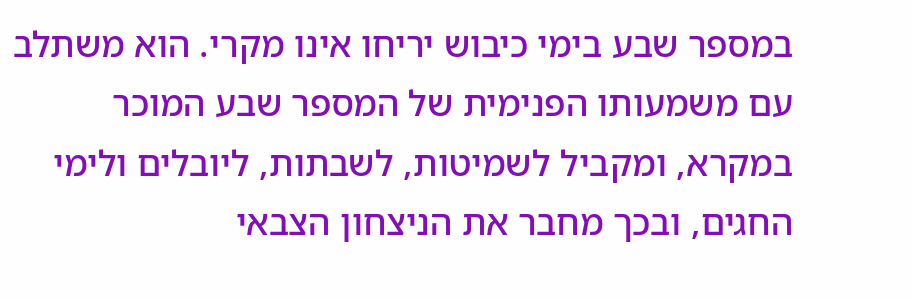במספר שבע בימי כיבוש יריחו אינו מקרי. הוא משתלב עם משמעותו הפנימית של המספר שבע המוכר במקרא, ומקביל לשמיטות, לשבתות, ליובלים ולימי החגים, ובכך מחבר את הניצחון הצבאי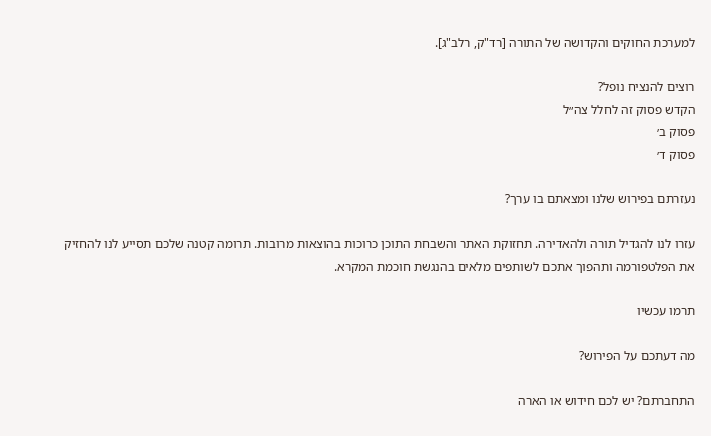למערכת החוקים והקדושה של התורה [רד"ק, רלב"ג].

רוצים להנציח נופל?
הקדש פסוק זה לחלל צה״ל
פסוק ב׳
פסוק ד׳

נעזרתם בפירוש שלנו ומצאתם בו ערך?

עזרו לנו להגדיל תורה ולהאדירה. תחזוקת האתר והשבחת התוכן כרוכות בהוצאות מרובות. תרומה קטנה שלכם תסייע לנו להחזיק את הפלטפורמה ותהפוך אתכם לשותפים מלאים בהנגשת חוכמת המקרא.

תרמו עכשיו

מה דעתכם על הפירוש?

התחברתם? יש לכם חידוש או הארה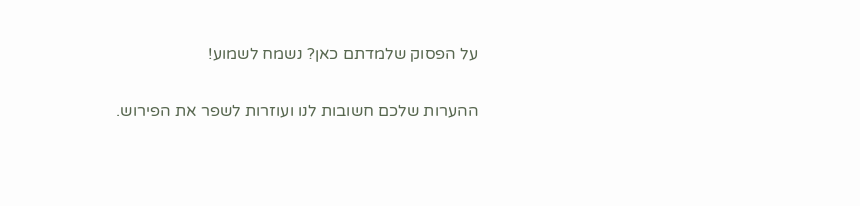על הפסוק שלמדתם כאן? נשמח לשמוע!

ההערות שלכם חשובות לנו ועוזרות לשפר את הפירוש.